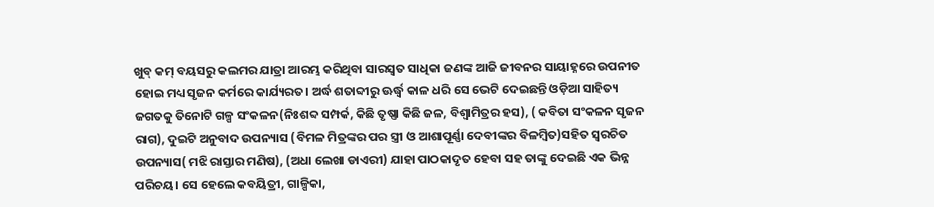ଖୁବ୍ କମ୍ ବୟସରୁ କଲମର ଯାତ୍ରା ଆରମ୍ଭ କରିଥିବା ସାରସ୍ବତ ସାଧିକା ଜଣଙ୍କ ଆଜି ଜୀବନର ସାୟାହ୍ନରେ ଉପନୀତ ହୋଇ ମଧ୍ୟ ସୃଜନ କର୍ମରେ କାର୍ଯ୍ୟରତ। ଅର୍ଦ୍ଧ ଶତାବ୍ଦୀରୁ ଊର୍ଦ୍ଧ୍ୱ କାଳ ଧରି ସେ ଭେଟି ଦେଇଛନ୍ତି ଓଡ଼ିଆ ସାହିତ୍ୟ ଜଗତକୁ ତିନୋଟି ଗଳ୍ପ ସଂକଳନ(ନିଃଶବ୍ଦ ସମ୍ପର୍କ, କିଛି ତୃଷ୍ଣା କିଛି ଜଳ, ବିଶ୍ୱାମିତ୍ରର ହସ), ( କବିତା ସଂକଳନ ସୃଜନ ରାଗ), ଦୁଇଟି ଅନୁବାଦ ଉପନ୍ୟାସ (ବିମଳ ମିତ୍ରଙ୍କର ପର ସ୍ତ୍ରୀ ଓ ଆଶାପୂର୍ଣ୍ଣା ଦେବୀଙ୍କର ବିଳମ୍ବିତ)ସହିତ ସ୍ବରଚିତ ଉପନ୍ୟାସ( ମଝି ରାସ୍ତାର ମଣିଷ), (ଅଧା ଲେଖା ଡାଏରୀ) ଯାହା ପାଠକାଦୃତ ହେବା ସହ ତାଙ୍କୁ ଦେଇଛି ଏକ ଭିନ୍ନ ପରିଚୟ। ସେ ହେଲେ କବୟିତ୍ରୀ, ଗାଳ୍ପିକା,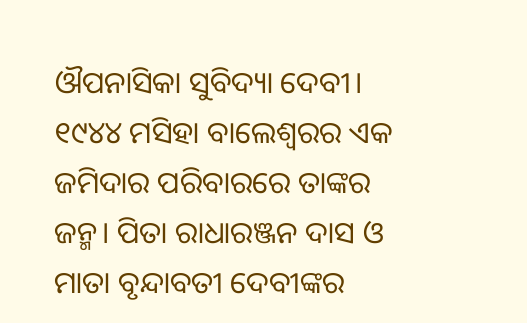ଔପନାସିକା ସୁବିଦ୍ୟା ଦେବୀ। ୧୯୪୪ ମସିହା ବାଲେଶ୍ୱରର ଏକ ଜମିଦାର ପରିବାରରେ ତାଙ୍କର ଜନ୍ମ। ପିତା ରାଧାରଞ୍ଜନ ଦାସ ଓ ମାତା ବୃନ୍ଦାବତୀ ଦେବୀଙ୍କର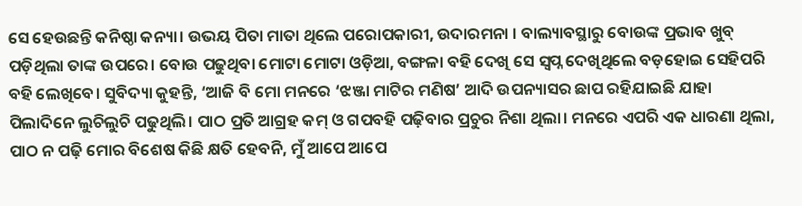ସେ ହେଉଛନ୍ତି କନିଷ୍ଠା କନ୍ୟା। ଉଭୟ ପିତା ମାତା ଥିଲେ ପରୋପକାରୀ, ଉଦାରମନା । ବାଲ୍ୟାବସ୍ଥାରୁ ବୋଉଙ୍କ ପ୍ରଭାବ ଖୁବ୍ ପଡ଼ିଥିଲା ତାଙ୍କ ଉପରେ। ବୋଉ ପଢୁଥିବା ମୋଟା ମୋଟା ଓଡ଼ିଆ, ବଙ୍ଗଳା ବହି ଦେଖି ସେ ସ୍ବପ୍ନ ଦେଖିଥିଲେ ବଡ଼ହୋଇ ସେହିପରି ବହି ଲେଖିବେ। ସୁବିଦ୍ୟା କୁହନ୍ତି, ‘ଆଜି ବି ମୋ ମନରେ ‘ଝଞ୍ଜା ମାଟିର ମଣିଷ’ ଆଦି ଉପନ୍ୟାସର ଛାପ ରହିଯାଇଛି ଯାହା ପିଲାଦିନେ ଲୁଚିଲୁଚି ପଢୁଥିଲି। ପାଠ ପ୍ରତି ଆଗ୍ରହ କମ୍ ଓ ଗପବହି ପଢ଼ିବାର ପ୍ରଚୁର ନିଶା ଥିଲା। ମନରେ ଏପରି ଏକ ଧାରଣା ଥିଲା, ପାଠ ନ ପଢ଼ି ମୋର ବିଶେଷ କିଛି କ୍ଷତି ହେବନି, ମୁଁ ଆପେ ଆପେ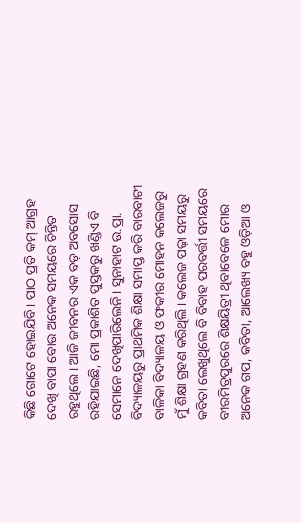କିଛି ଗୋଟେ ହୋଇଯିବି। ପାଠ ପ୍ରତି କମ୍ ଆଗ୍ରହ ଦେଖି ବାପା ବୋଉ ଅନେକ ସମୟରେ ଚିନ୍ତିତ ରହୁଥିଲେ। ଆଜି ଜୀବନର ଏକ ବଡ଼ ଅବସୋସ ରହିଯାଇଛି, ମୋ ପ୍ରକାଶିତ ପୁସ୍ତକରୁ ଖଣ୍ଡିଏ ବି ସେମାନେ ଦେଖିପାରିଲେନି। ସୁନାହାଟ ଉ.ପ୍ରା. ବିଦ୍ୟାଳୟରୁ ପ୍ରାଥମିକ ଶିକ୍ଷା ସମାପ୍ତ କରି ବାରବାଟୀ ବାଳିକା ବିଦ୍ୟାଳୟ ଓ ଫକୀର ମୋହନ କଲେଜରୁ ମୁଁ ଶିକ୍ଷା ଗ୍ରହଣ କରିଥିଲି। କଲେଜ ପଢ଼ା ସମୟରୁ କବିତା ଲେଖୁଥିଲେ ବି ବିବାହ ପରବର୍ତ୍ତୀ ସମୟରେ ବୀରମିତ୍ରପୁରରେ ଶିକ୍ଷୟିତ୍ରୀ ଥିବାବେଳେ ମୋର ଅନେକ ଗପ, କବିତା, ଆଲେଖ୍ୟ ବହୁ ଓଡ଼ିଆ ଓ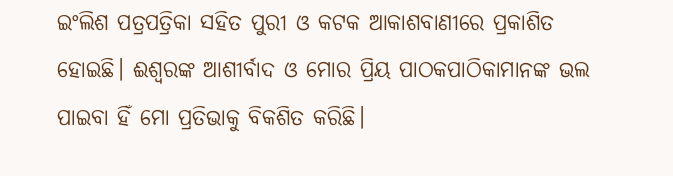ଇଂଲିଶ ପତ୍ରପତ୍ରିକା ସହିତ ପୁରୀ ଓ କଟକ ଆକାଶବାଣୀରେ ପ୍ରକାଶିତ ହୋଇଛି। ଈଶ୍ୱରଙ୍କ ଆଶୀର୍ବାଦ ଓ ମୋର ପ୍ରିୟ ପାଠକପାଠିକାମାନଙ୍କ ଭଲ ପାଇବା ହିଁ ମୋ ପ୍ରତିଭାକୁ ବିକଶିତ କରିଛି।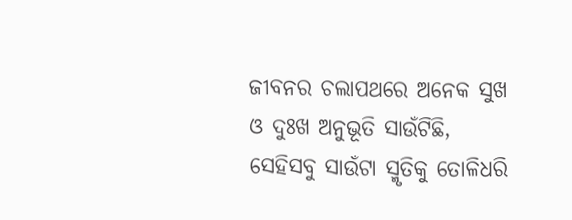ଜୀବନର ଚଲାପଥରେ ଅନେକ ସୁଖ ଓ ଦୁଃଖ ଅନୁଭୂତି ସାଉଁଟିଛି, ସେହିସବୁ ସାଉଁଟା ସ୍ମୃତିକୁ ତୋଳିଧରି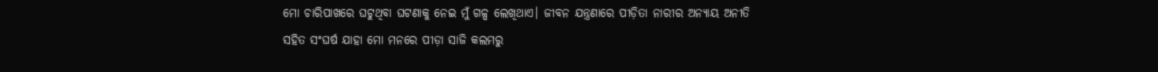ମୋ ଚାରିପାଖରେ ଘଟୁଥିବା ଘଟଣାକୁ ନେଇ ମୁଁ ଗଳ୍ପ ଲେଖିଥାଏ। ଜୀବନ ଯନ୍ତ୍ରଣାରେ ପୀଡ଼ିତା ନାରୀର ଅନ୍ୟାୟ ଅନୀତି ସହିତ ସଂଘର୍ଷ ଯାହା ମୋ ମନରେ ପୀଡ଼ା ସାଜି କଲମରୁ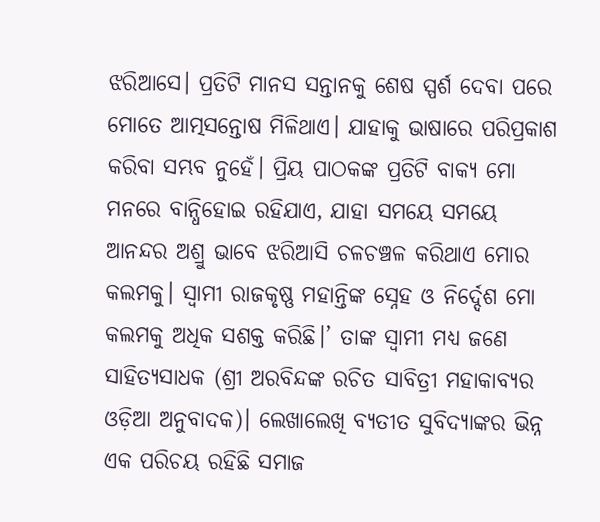ଝରିଆସେ। ପ୍ରତିଟି ମାନସ ସନ୍ତାନକୁ ଶେଷ ସ୍ପର୍ଶ ଦେବା ପରେ ମୋତେ ଆତ୍ମସନ୍ତୋଷ ମିଳିଥାଏ। ଯାହାକୁ ଭାଷାରେ ପରିପ୍ରକାଶ କରିବା ସମ୍ଭବ ନୁହେଁ। ପ୍ରିୟ ପାଠକଙ୍କ ପ୍ରତିଟି ବାକ୍ୟ ମୋ ମନରେ ବାନ୍ଧିହୋଇ ରହିଯାଏ, ଯାହା ସମୟେ ସମୟେ ଆନନ୍ଦର ଅଶ୍ରୁ ଭାବେ ଝରିଆସି ଚଳଚଞ୍ଚଳ କରିଥାଏ ମୋର କଲମକୁ। ସ୍ବାମୀ ରାଜକୃଷ୍ଣ ମହାନ୍ତିଙ୍କ ସ୍ନେହ ଓ ନିର୍ଦ୍ଦେଶ ମୋ କଲମକୁ ଅଧିକ ସଶକ୍ତ କରିଛି।’ ତାଙ୍କ ସ୍ବାମୀ ମଧ୍ୟ ଜଣେ ସାହିତ୍ୟସାଧକ (ଶ୍ରୀ ଅରବିନ୍ଦଙ୍କ ରଚିତ ସାବିତ୍ରୀ ମହାକାବ୍ୟର ଓଡ଼ିଆ ଅନୁବାଦକ)। ଲେଖାଲେଖି ବ୍ୟତୀତ ସୁବିଦ୍ୟାଙ୍କର ଭିନ୍ନ ଏକ ପରିଚୟ ରହିଛି ସମାଜ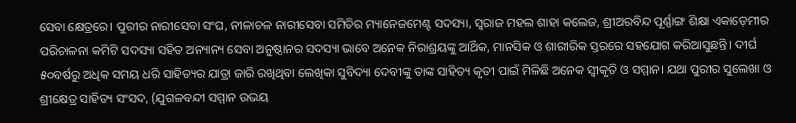ସେବା କ୍ଷେତ୍ରରେ। ପୁରୀର ନାରୀସେବା ସଂଘ, ନୀଳାଚଳ ନାରୀସେବା ସମିତିର ମ୍ୟାନେଜମେଣ୍ଟ ସଦସ୍ୟା, ସ୍ବରାଜ ମହଲ ଶାହା କଲେଜ, ଶ୍ରୀଅରବିନ୍ଦ ପୂର୍ଣ୍ଣାଙ୍ଗ ଶିକ୍ଷା ଏକାଡ଼େମୀର ପରିଚାଳନା କମିଟି ସଦସ୍ୟା ସହିତ ଅନ୍ୟାନ୍ୟ ସେବା ଅନୁଷ୍ଠାନର ସଦସ୍ୟା ଭାବେ ଅନେକ ନିରାଶ୍ରୟଙ୍କୁ ଆର୍ଥିକ, ମାନସିକ ଓ ଶାରୀରିକ ସ୍ତରରେ ସହଯୋଗ କରିଆସୁଛନ୍ତି। ଦୀର୍ଘ ୫୦ବର୍ଷରୁ ଅଧିକ ସମୟ ଧରି ସାହିତ୍ୟର ଯାତ୍ରା ଜାରି ରଖିଥିବା ଲେଖିକା ସୁବିଦ୍ୟା ଦେବୀଙ୍କୁ ତାଙ୍କ ସାହିତ୍ୟ କୃତୀ ପାଇଁ ମିଳିଛି ଅନେକ ସ୍ବୀକୃତି ଓ ସମ୍ମାନ। ଯଥା ପୁରୀର ସୁଲେଖା ଓ ଶ୍ରୀକ୍ଷେତ୍ର ସାହିତ୍ୟ ସଂସଦ, (ଯୁଗଳବନ୍ଦୀ ସମ୍ମାନ ଉଭୟ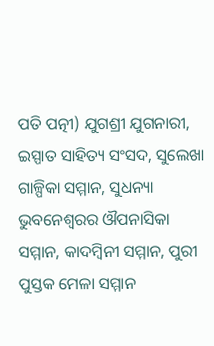ପତି ପତ୍ନୀ) ଯୁଗଶ୍ରୀ ଯୁଗନାରୀ, ଇସ୍ପାତ ସାହିତ୍ୟ ସଂସଦ, ସୁଲେଖା ଗାଳ୍ପିକା ସମ୍ମାନ, ସୁଧନ୍ୟା ଭୁବନେଶ୍ୱରର ଔପନାସିକା ସମ୍ମାନ, କାଦମ୍ବିନୀ ସମ୍ମାନ, ପୁରୀ ପୁସ୍ତକ ମେଳା ସମ୍ମାନ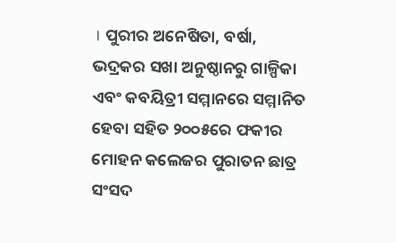। ପୁରୀର ଅନେଷିତା, ବର୍ଷା, ଭଦ୍ରକର ସଖା ଅନୁଷ୍ଠାନରୁ ଗାଳ୍ପିକା ଏବଂ କବୟିତ୍ରୀ ସମ୍ମାନରେ ସମ୍ମାନିତ ହେବା ସହିତ ୨୦୦୫ରେ ଫକୀର ମୋହନ କଲେଜର ପୁରାତନ ଛାତ୍ର ସଂସଦ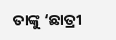ତାଙ୍କୁ ‘ଛାତ୍ରୀ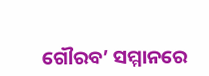ଗୌରବ’ ସମ୍ମାନରେ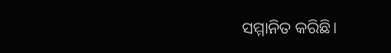ସମ୍ମାନିତ କରିଛି।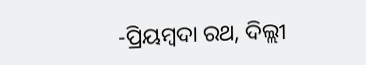-ପ୍ରିୟମ୍ବଦା ରଥ, ଦିଲ୍ଲୀ